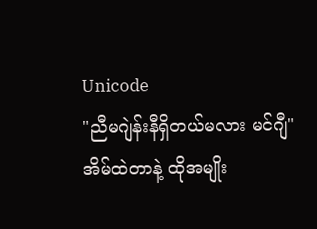Unicode
"ညီမဂျဲန်းနီရှိတယ်မလား မင်ဂျီ"
အိမ်ထဲတာနဲ့ ထိုအမျိုး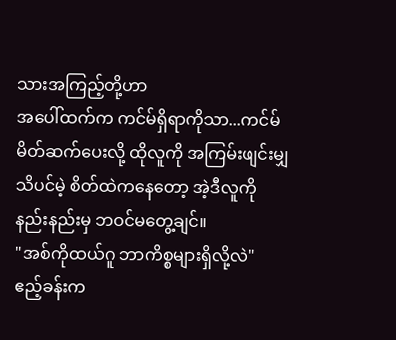သားအကြည့်တို့ဟာ
အပေါ်ထက်က ကင်မ်ရှိရာကိုသာ...ကင်မ်မိတ်ဆက်ပေးလို့ ထိုလူကို အကြမ်းဖျင်းမျှ သိပင်မဲ့ စိတ်ထဲကနေတော့ အဲ့ဒီလူကိုနည်းနည်းမှ ဘဝင်မတွေ့ချင်။
"အစ်ကိုထယ်ဂူ ဘာကိစ္စများရှိလို့လဲ"
ဧည့်ခန်းက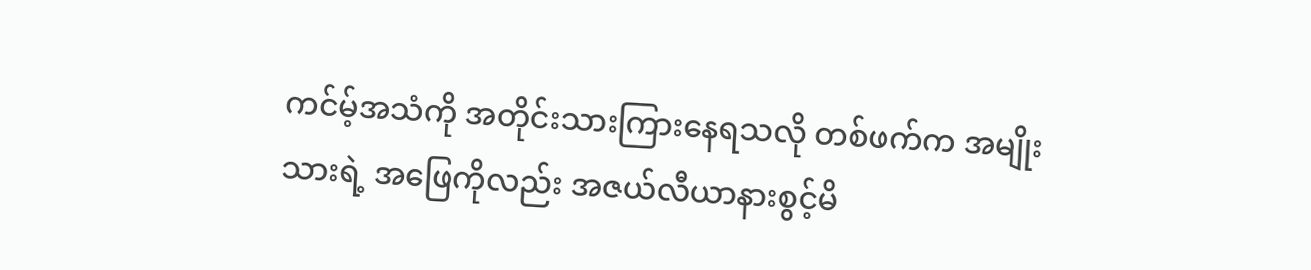ကင်မ့်အသံကို အတိုင်းသားကြားနေရသလို တစ်ဖက်က အမျိုးသားရဲ့ အဖြေကိုလည်း အဇယ်လီယာနားစွင့်မိ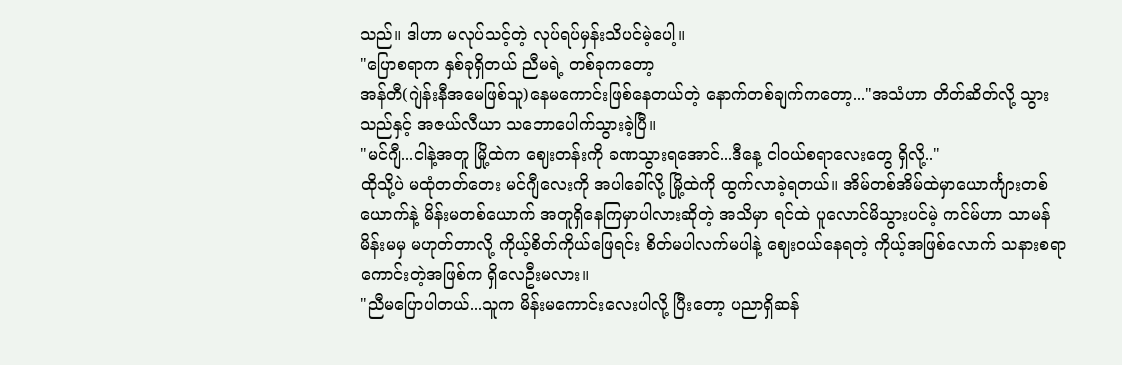သည်။ ဒါဟာ မလုပ်သင့်တဲ့ လုပ်ရပ်မှန်းသိပင်မဲ့ပေါ့။
"ပြောစရာက နှစ်ခုရှိတယ် ညီမရဲ့ တစ်ခုကတော့
အန်တီ(ဂျဲန်းနီအမေဖြစ်သူ)နေမကောင်းဖြစ်နေတယ်တဲ့ နောက်တစ်ချက်ကတော့..."အသံဟာ တိတ်ဆိတ်လို့ သွားသည်နှင့် အဇယ်လီယာ သဘောပေါက်သွားခဲ့ပြီ။
"မင်ဂျီ...ငါနဲ့အတူ မြို့ထဲက ဈေးတန်းကို ခဏသွားရအောင်...ဒီနေ့ ငါဝယ်စရာလေးတွေ ရှိလို့.."
ထိုသို့ပဲ မထုံတတ်တေး မင်ဂျီလေးကို အပါခေါ်လို့ မြို့ထဲကို ထွက်လာခဲ့ရတယ်။ အိမ်တစ်အိမ်ထဲမှာယောင်္ကျားတစ်ယောက်နဲ့ မိန်းမတစ်ယောက် အတူရှိနေကြမှာပါလားဆိုတဲ့ အသိမှာ ရင်ထဲ ပူလောင်မိသွားပင်မဲ့ ကင်မ်ဟာ သာမန်မိန်းမမှ မဟုတ်တာလို့ ကိုယ့်စိတ်ကိုယ်ဖြေရင်း စိတ်မပါလက်မပါနဲ့ ဈေးဝယ်နေရတဲ့ ကိုယ့်အဖြစ်လောက် သနားစရာကောင်းတဲ့အဖြစ်က ရှိလေဦးမလား။
"ညီမပြောပါတယ်...သူက မိန်းမကောင်းလေးပါလို့ ပြီးတော့ ပညာရှိဆန်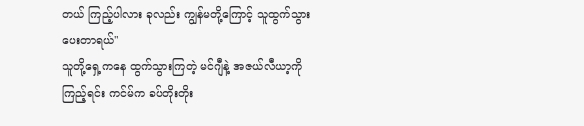တယ် ကြည့်ပါလား ခုလည်း ကျွန်မတို့ကြောင့် သူထွက်သွားပေးတာရယ်"
သူတို့ရှေ့ကနေ ထွက်သွားကြတဲ့ မင်ဂျီနဲ့ အဇယ်လီယာ့ကို ကြည့်ရင်း ကင်မ်က ခပ်တိုးတိုး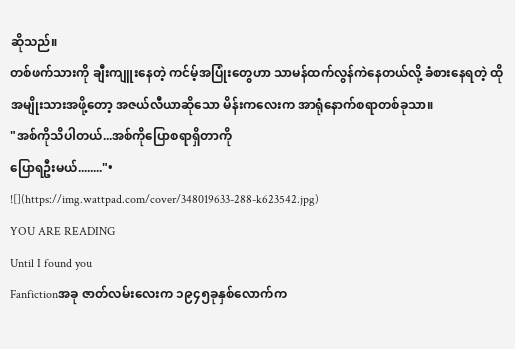ဆိုသည်။
တစ်ဖက်သားကို ချီးကျူးနေတဲ့ ကင်မ့်အပြုံးတွေဟာ သာမန်ထက်လွန်ကဲနေတယ်လို့ ခံစားနေရတဲ့ ထို အမျိုးသားအဖို့တော့ အဇယ်လီယာဆိုသော မိန်းကလေးက အာရုံနောက်စရာတစ်ခုသာ။
"အစ်ကိုသိပါတယ်...အစ်ကိုပြောစရာရှိတာကို
ပြောရဦးမယ်........"•
![](https://img.wattpad.com/cover/348019633-288-k623542.jpg)
YOU ARE READING
Until I found you
Fanfictionအခု ဇာတ်လမ်းလေးက ၁၉၄၅ခုနှစ်လောက်က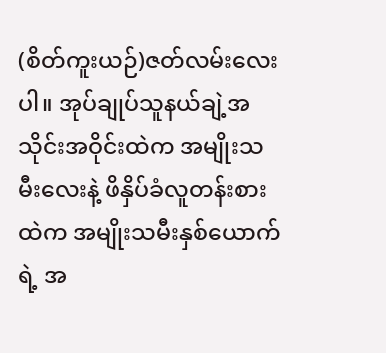(စိတ်ကူးယဉ်)ဇတ်လမ်းလေးပါ။ အုပ်ချုပ်သူနယ်ချဲ့အသိုင်းအဝိုင်းထဲက အမျိုးသမီးလေးနဲ့ ဖိနှိပ်ခံလူတန်းစားထဲက အမျိုးသမီးနှစ်ယောက်ရဲ့ အ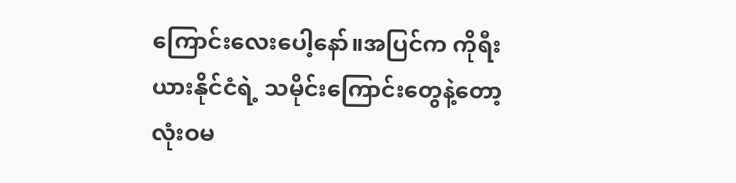ကြောင်းလေးပေါ့နော်။အပြင်က ကိုရီးယားနိုင်ငံရဲ့ သမိုင်းကြောင်းတွေနဲ့တော့ လုံးဝမ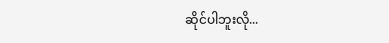ဆိုင်ပါဘူးလို...